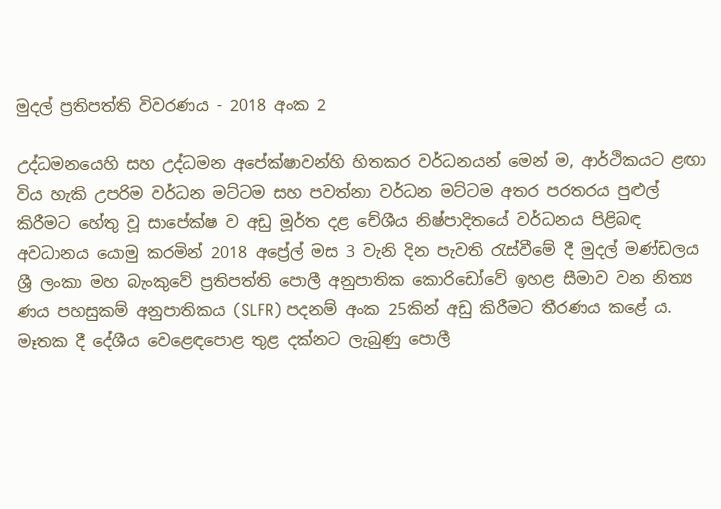මුදල් ප්‍රතිපත්ති විවරණය - 2018 අංක 2

උද්ධමනයෙහි සහ උද්ධමන අපේක්ෂාවන්හි හිතකර වර්ධනයන් මෙන් ම, ආර්ථිකයට ළඟා විය හැකි උපරිම වර්ධන මට්ටම සහ පවත්නා වර්ධන මට්ටම අතර පරතරය පුළුල් කිරීමට හේතු වූ සාපේක්ෂ ව අඩු මූර්ත දළ චේශීය නිෂ්පාදිතයේ වර්ධනය පිළිබඳ අවධානය යොමු කරමින් 2018 අප්‍රේල් මස 3 වැනි දින පැවති රැස්වීමේ දී මුදල් මණ්ඩලය ශ්‍රී ලංකා මහ බැංකුවේ ප්‍රතිපත්ති පොලී අනුපාතික කොරිඩෝවේ ඉහළ සීමාව වන නිත්‍ය ණය පහසුකම් අනුපාතිකය (SLFR) පදනම් අංක 25කින් අඩු කිරීමට තීරණය කළේ ය. මෑතක දී දේශීය වෙළෙඳපොළ තුළ දක්නට ලැබුණු පොලී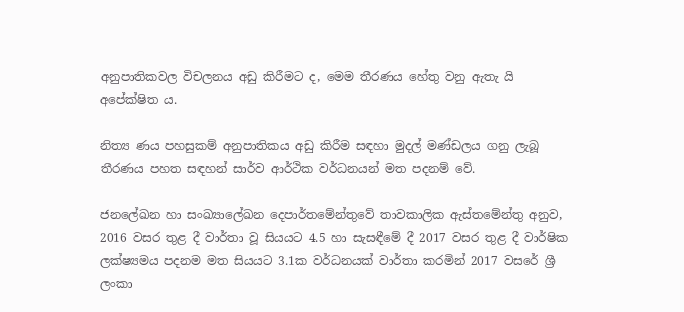අනුපාතිකවල විචලනය අඩු කිරීමට ද, මෙම තීරණය හේතු වනු ඇතැ යි අපේක්ෂිත ය.

නිත්‍ය ණය පහසුකම් අනුපාතිකය අඩු කිරීම සඳහා මුදල් මණ්ඩලය ගනු ලැබූ තීරණය පහත සඳහන් සාර්ව ආර්ථික වර්ධනයන් මත පදනම් වේ.

ජනලේඛන හා සංඛ්‍යාලේඛන දෙපාර්තමේන්තුවේ තාවකාලික ඇස්තමේන්තු අනුව, 2016 වසර තුළ දී වාර්තා වූ සියයට 4.5 හා සැසඳීමේ දී 2017 වසර තුළ දී වාර්ෂික ලක්ෂ්‍යමය පදනම මත සියයට 3.1ක වර්ධනයක් වාර්තා කරමින් 2017 වසරේ ශ්‍රී ලංකා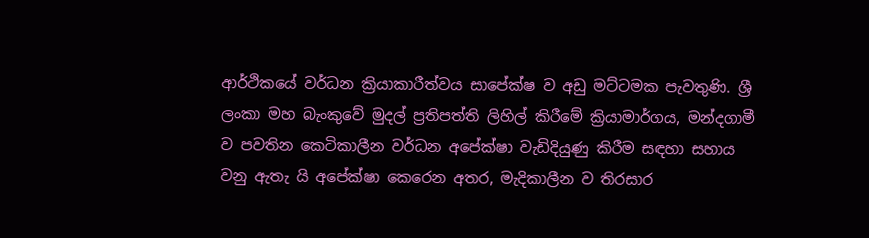ආර්ථිකයේ වර්ධන ක්‍රියාකාරීත්වය සාපේක්ෂ ව අඩු මට්ටමක පැවතුණි. ශ්‍රී ලංකා මහ බැංකුවේ මුදල් ප්‍රතිපත්ති ලිහිල් කිරීමේ ක්‍රියාමාර්ගය, මන්දගාමී ව පවතින කෙටිකාලීන වර්ධන අපේක්ෂා වැඩිදියුණු කිරීම සඳහා සහාය වනු ඇතැ යි අපේක්ෂා කෙරෙන අතර, මැදිකාලීන ව තිරසාර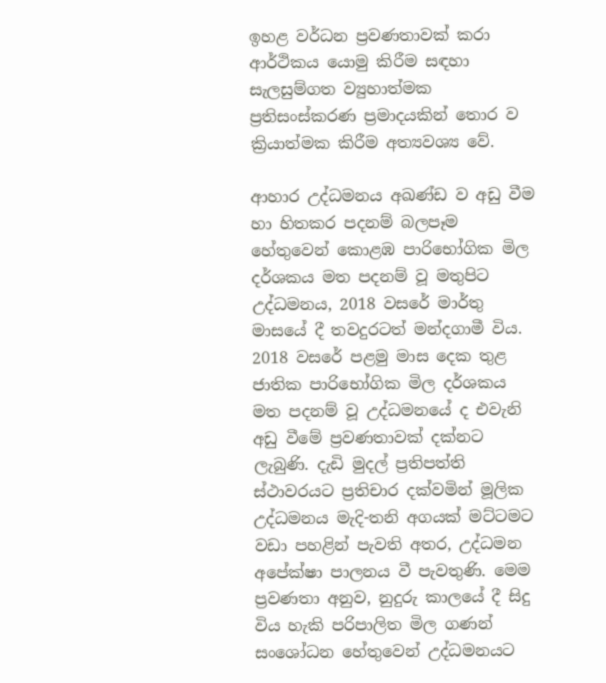ඉහළ වර්ධන ප්‍රවණතාවක් කරා ආර්ථිකය යොමු කිරීම සඳහා සැලසුම්ගත ව්‍යුහාත්මක ප්‍රතිසංස්කරණ ප්‍රමාදයකින් තොර ව ක්‍රියාත්මක කිරීම අත්‍යවශ්‍ය වේ.

ආහාර උද්ධමනය අඛණ්ඩ ව අඩු වීම හා හිතකර පදනම් බලපෑම හේතුවෙන් කොළඹ පාරිභෝගික මිල දර්ශකය මත පදනම් වූ මතුපිට උද්ධමනය, 2018 වසරේ මාර්තු මාසයේ දී තවදුරටත් මන්දගාමී විය. 2018 වසරේ පළමු මාස දෙක තුළ ජාතික පාරිභෝගික මිල දර්ශකය මත පදනම් වූ උද්ධමනයේ ද එවැනි අඩු වීමේ ප්‍රවණතාවක් දක්නට ලැබුණි. දැඩි මුදල් ප්‍රතිපත්ති ස්ථාවරයට ප්‍රතිචාර දක්වමින් මූලික උද්ධමනය මැදි-තනි අගයක් මට්ටමට වඩා පහළින් පැවති අතර, උද්ධමන අපේක්ෂා පාලනය වී පැවතුණි. මෙම ප්‍රවණතා අනුව, නුදුරු කාලයේ දී සිදු විය හැකි පරිපාලිත මිල ගණන් සංශෝධන හේතුවෙන් උද්ධමනයට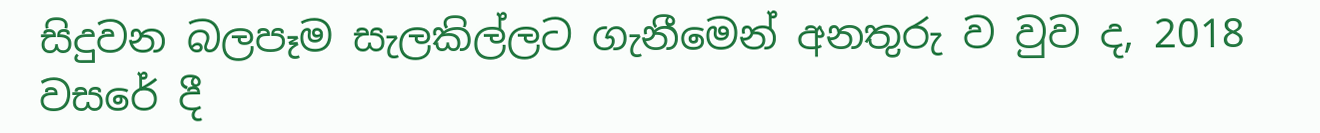සිදුවන බලපෑම සැලකිල්ලට ගැනීමෙන් අනතුරු ව වුව ද, 2018 වසරේ දී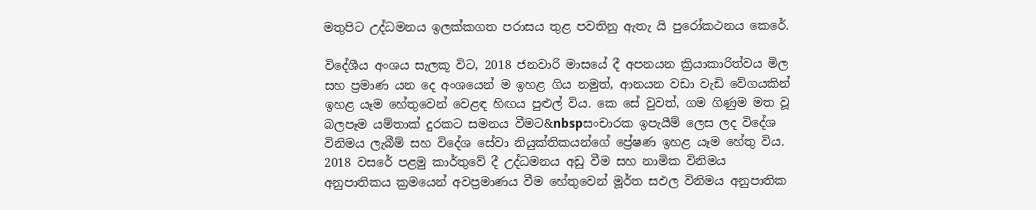මතුපිට උද්ධමනය ඉලක්කගත පරාසය තුළ පවතිනු ඇතැ යි පුරෝකථනය කෙරේ.

විදේශීය අංශය සැලකූ විට, 2018 ජනවාරි මාසයේ දී අපනයන ක්‍රියාකාරිත්වය මිල සහ ප්‍රමාණ යන දෙ අංශයෙන් ම ඉහළ ගිය නමුත්, ආනයන වඩා වැඩි වේගයකින් ඉහළ යෑම හේතුවෙන් වෙළඳ හිඟය පුළුල් විය. කෙ සේ වුවත්, ගම ගිණුම මත වූ බලපෑම යම්තාක් දුරකට සමනය වීමට&nbspසංචාරක ඉපැයීම් ලෙස ලද විදේශ විනිමය ලැබීම් සහ විදේශ සේවා නියුක්තිකයන්ගේ ප්‍රේෂණ ඉහළ යෑම හේතු විය. 2018 වසරේ පළමු කාර්තුවේ දී උද්ධමනය අඩු වීම සහ නාමික විනිමය අනුපාතිකය ක්‍රමයෙන් අවප්‍රමාණය වීම හේතුවෙන් මූර්ත සඵල විනිමය අනුපාතික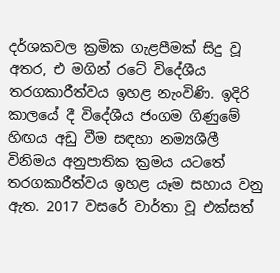දර්ශකවල ක්‍රමික ගැළපීමක් සිදු වූ අතර, එ මගින් රටේ විදේශීය තරගකාරීත්වය ඉහළ නැංවිණි. ඉදිරි කාලයේ දී විදේශීය ජංගම ගිණුමේ හිඟය අඩු වීම සඳහා නම්‍යශීලී විනිමය අනුපාතික ක්‍රමය යටතේ තරගකාරීත්වය ඉහළ යෑම සහාය වනු ඇත. 2017 වසරේ වාර්තා වූ එක්සත්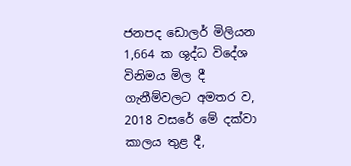ජනපද ඩොලර් මිලියන 1,664 ක ශුද්ධ විදේශ විනිමය මිල දී ගැනීම්වලට අමතර ව, 2018 වසරේ මේ දක්වා කාලය තුළ දී,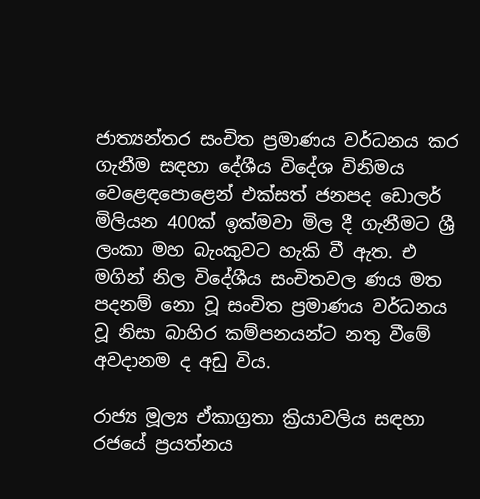ජාත්‍යන්තර සංචිත ප්‍රමාණය වර්ධනය කර ගැනීම සඳහා දේශීය විදේශ විනිමය වෙළෙඳපොළෙන් එක්සත් ජනපද ඩොලර් මිලියන 400ක් ඉක්මවා මිල දී ගැනීමට ශ්‍රී ලංකා මහ බැංකුවට හැකි වී ඇත. එ මගින් නිල විදේශීය සංචිතවල ණය මත පදනම් නො වූ සංචිත ප්‍රමාණය වර්ධනය වූ නිසා බාහිර කම්පනයන්ට නතු වීමේ අවදානම ද අඩු විය.

රාජ්‍ය මූල්‍ය ඒකාග්‍රතා ක්‍රියාවලිය සඳහා රජයේ ප්‍රයත්නය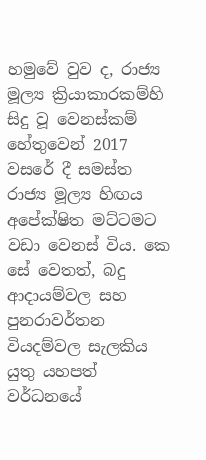හමුවේ වුව ද, රාජ්‍ය මූල්‍ය ක්‍රියාකාරකම්හි සිදු වූ වෙනස්කම් හේතුවෙන් 2017 වසරේ දී සමස්ත රාජ්‍ය මූල්‍ය හිඟය අ‍පේක්ෂිත මට්ටමට වඩා වෙනස් ‍විය. කෙ සේ වෙතත්, බදු ආදායම්වල සහ පුනරාවර්තන වියදම්වල සැලකිය යුතු යහපත් වර්ධනයේ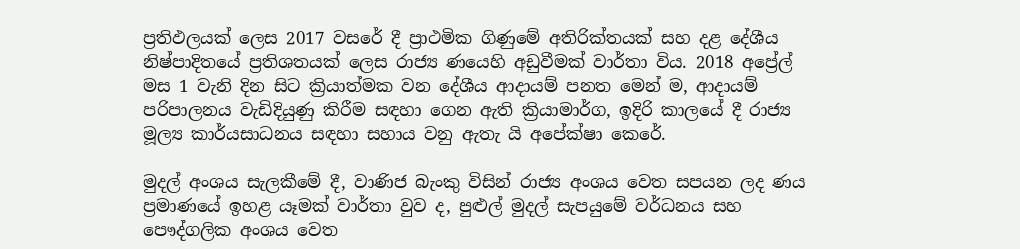ප්‍රතිඵලයක් ලෙස 2017 වසරේ දී ප්‍රාථමික ගිණුමේ අතිරික්තයක් සහ දළ දේශීය නිෂ්පාදිතයේ ප්‍රතිශතයක් ලෙස රාජ්‍ය ණයෙහි අඩුවීමක් වාර්තා විය. 2018 අප්‍රේල් මස 1 වැනි දින සිට ක්‍රියාත්මක වන දේශීය ආදායම් පනත මෙන් ම, ආදායම් පරිපාලනය වැඩිදියුණු කිරීම සඳහා ගෙන ඇති ක්‍රියාමාර්ග, ඉදිරි කාලයේ දී රාජ්‍ය මූල්‍ය කාර්යසාධනය සඳහා සහාය වනු ඇතැ යි අපේක්ෂා කෙරේ.

මුදල් අංශය සැලකීමේ දී, වාණිජ බැංකු විසින් රාජ්‍ය අංශය වෙත සපයන ලද ණය ප්‍රමාණයේ ඉහළ යෑමක් වාර්තා වුව ද, පුළුල් මුදල් සැපයුමේ වර්ධනය සහ පෞද්ගලික අංශය වෙත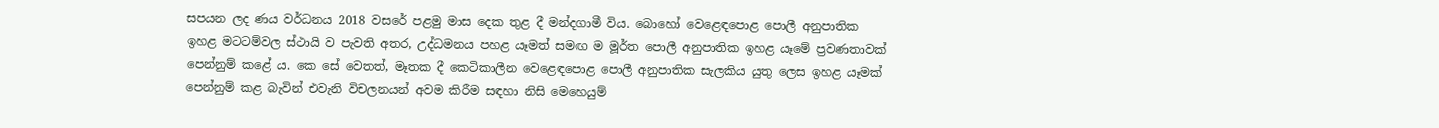සපයන ලද ණය වර්ධනය 2018 වසරේ පළමු මාස දෙක තුළ දී මන්දගාමී විය. බොහෝ වෙළෙඳපොළ පොලී අනුපාතික ඉහළ මටටම්වල ස්ථායි ව පැවති අතර, උද්ධමනය පහළ යෑමත් සමඟ ම මූර්ත පොලී අනුපාතික ඉහළ යෑමේ ප්‍රවණතාවක් පෙන්නුම් කළේ ය. කෙ සේ වෙතත්, මෑතක දී කෙටිකාලීන වෙළෙඳපොළ පොලී අනුපාතික සැලකිය යුතු ලෙස ඉහළ යෑමක් පෙන්නුම් කළ බැවින් එවැනි විචලනයන් අවම කිරීම සඳහා නිසි මෙහෙයුම්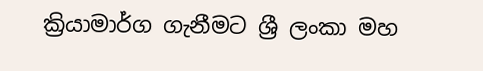ක්‍රියාමාර්ග ගැනීමට ශ්‍රී ලංකා මහ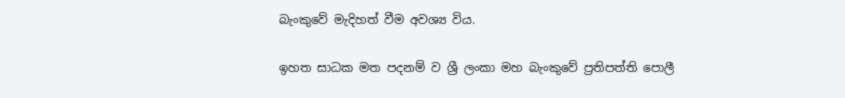බැංකුවේ මැදිහත් වීම අවශ්‍ය විය.

ඉහත සාධක මත පදනම් ව ශ්‍රී ලංකා මහ බැංකුවේ ප්‍රතිපත්ති පොලී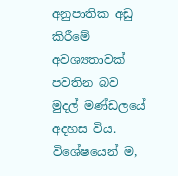අනුපාතික අඩු කිරීමේ අවශ්‍යතාවක් පවතින බව මුදල් මණ්ඩලයේ අදහස විය. විශේෂයෙන් ම,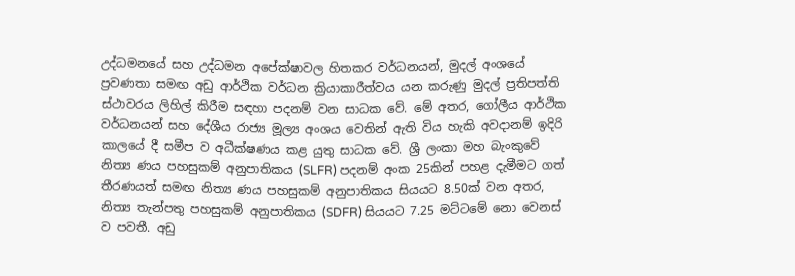උද්ධමනයේ සහ උද්ධමන අපේක්ෂාවල හිතකර වර්ධනයන්, මුදල් අංශයේ ප්‍රවණතා සමඟ අඩු ආර්ථික වර්ධන ක්‍රියාකාරීත්වය යන කරුණු මුදල් ප්‍රතිපත්ති ස්ථාවරය ලිහිල් කිරීම සඳහා පදනම් වන සාධක වේ. මේ අතර, ගෝලීය ආර්ථික වර්ධනයන් සහ දේශීය රාජ්‍ය මූල්‍ය අංශය වෙතින් ඇති විය හැකි අවදානම් ඉදිරි කාලයේ දී සමීප ව අධීක්ෂණය කළ යුතු සාධක වේ. ශ්‍රී ලංකා මහ බැංකුවේ නිත්‍ය ණය පහසුකම් අනුපාතිකය (SLFR) පදනම් අංක 25කින් පහළ දැමීමට ගත් තීරණයත් සමඟ නිත්‍ය ණය පහසුකම් අනුපාතිකය සියයට 8.50ක් වන අතර, නිත්‍ය තැන්පතු පහසුකම් අනුපාතිකය (SDFR) සියයට 7.25 මට්ටමේ නො වෙනස් ව පවතී. අඩු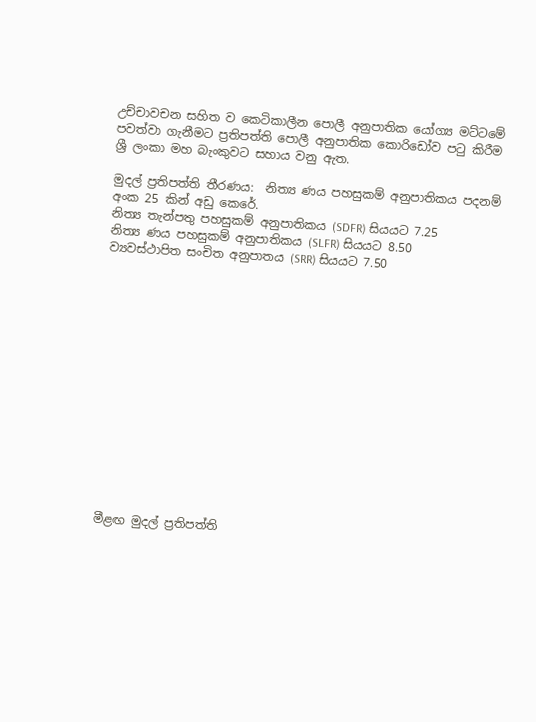උච්චාවචන සහිත ව කෙටිකාලීන පොලී අනුපාතික යෝග්‍ය මට්ටමේ පවත්වා ගැනීමට ප්‍රතිපත්ති පොලී අනුපාතික කොරිඩෝව පටු කිරීම ශ්‍රී ලංකා මහ බැංකුවට සහාය වනු ඇත.

මුදල් ප්‍රතිපත්ති තීරණය:  නිත්‍ය ණය පහසුකම් අනුපාතිකය පදනම් අංක 25 කින් අඩු කෙරේ.
නිත්‍ය තැන්පතු පහසුකම් අනුපාතිකය (SDFR) සියයට 7.25
නිත්‍ය ණය පහසුකම් අනුපාතිකය (SLFR) සියයට 8.50
ව්‍යවස්ථාපිත සංචිත අනුපාතය (SRR) සියයට 7.50















මීළඟ මුදල් ප්‍රතිපත්ති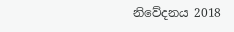නිවේදනය 2018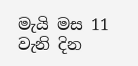මැයි මස 11 වැනි දින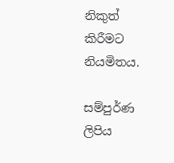නිකුත් කිරීමට නියමිතය.

සම්පුර්ණ ලිපිය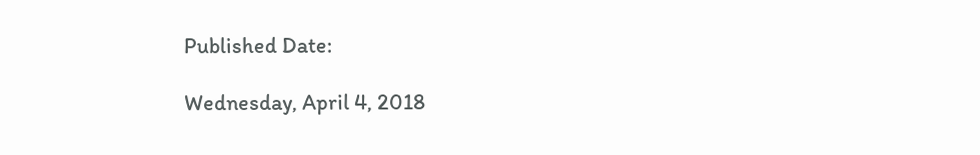Published Date:

Wednesday, April 4, 2018